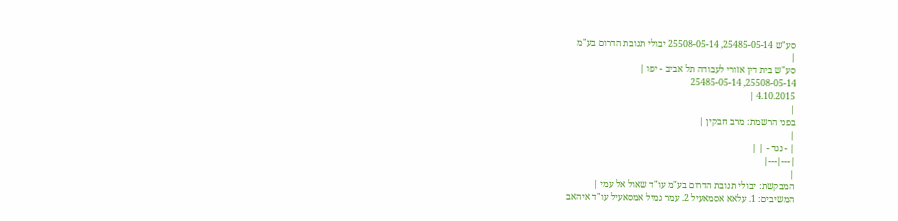סע"ש 25485-05-14, 25508-05-14 יבולי תנובת הדרום בע"מ
|
סע"ש בית דין אזורי לעבודה תל אביב - יפו |
25508-05-14, 25485-05-14
4.10.2015 |
|
בפני הרשמת: מרב חבקין |
|
| - נגד - | |
|---|---|
|
המבקשת: יבולי תנובת הדרום בע"מ עו"ד שאול אל עמי |
המשיבים: 1. עלאא אסמאעיל 2. עמר גמיל אמסאעיל עו"ד איהאב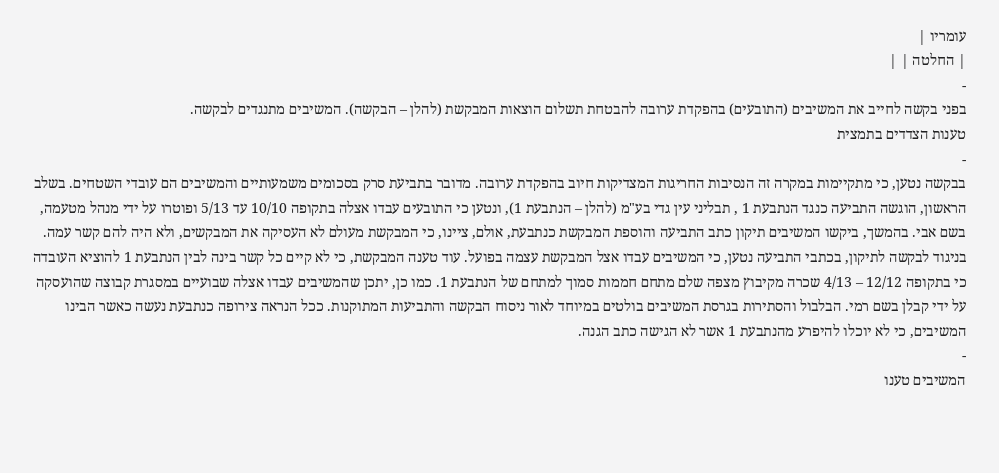עומריו |
| החלטה | |
-
בפני בקשה לחייב את המשיבים (התובעים) בהפקדת ערובה להבטחת תשלום הוצאות המבקשת (להלן – הבקשה). המשיבים מתנגדים לבקשה.
טענות הצדדים בתמצית
-
בבקשה נטען, כי מתקיימות במקרה זה הנסיבות החריגות המצדיקות חיוב בהפקדת ערובה. מדובר בתביעת סרק בסכומים משמעותיים והמשיבים הם עובדי השטחים. בשלב הראשון, הוגשה התביעה כנגד הנתבעת 1 , תבליני עין גדי בע"מ (להלן – הנתבעת 1), ונטען כי התובעים עבדו אצלה בתקופה 10/10 עד 5/13 ופוטרו על ידי מנהל מטעמה, בשם אבי. בהמשך, ביקשו המשיבים תיקון כתב התביעה והוספת המבקשת כנתבעת, אולם, ציינו, כי המבקשת מעולם לא העסיקה את המבקשים, ולא היה להם קשר עמה. בניגוד לבקשה לתיקון, בכתבי התביעה נטען, כי המשיבים עבדו אצל המבקשת עצמה בפועל. עוד טענה המבקשת, כי לא קיים כל קשר בינה לבין הנתבעת 1 להוציא העובדה כי בתקופה 12/12 – 4/13 שכרה מקיבוץ מצפה שלם מתחם חממות סמוך למתחם של הנתבעת 1. כמו כן, יתכן שהמשיבים עבדו אצלה שבועיים במסגרת קבוצה שהועסקה על ידי קבלן בשם רמי. הבלבול והסתירות בגרסת המשיבים בולטים במיוחד לאור ניסוח הבקשה והתביעות המתוקנות. ככל הנראה צירופה כנתבעת נעשה כאשר הבינו המשיבים, כי לא יוכלו להיפרע מהנתבעת 1 אשר לא הגישה כתב הגנה.
-
המשיבים טענו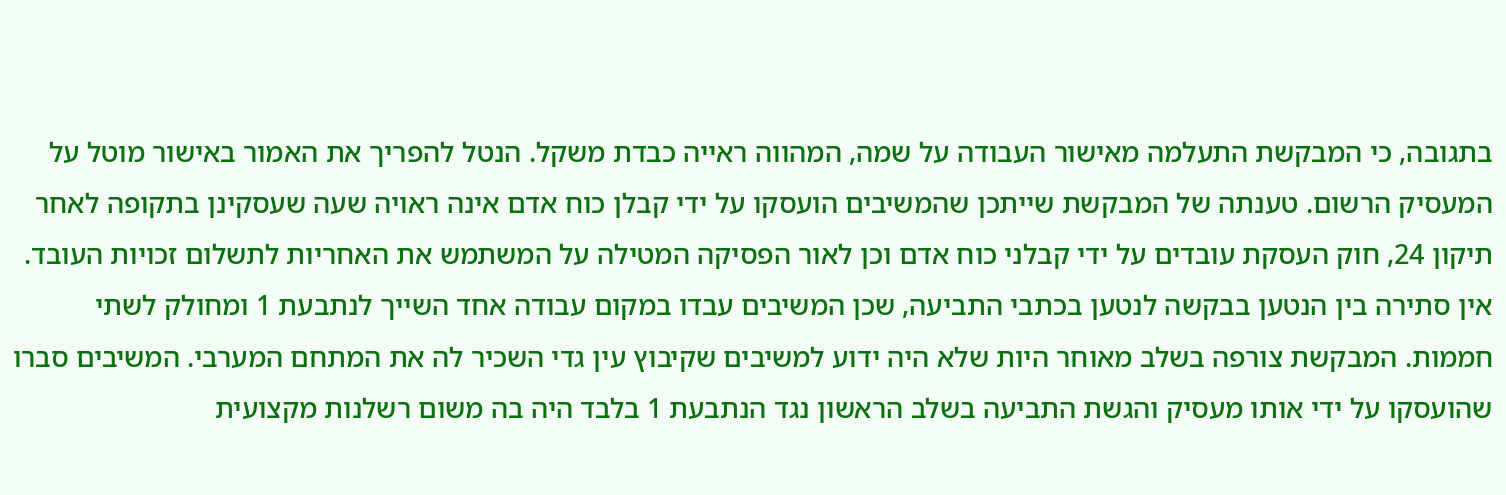בתגובה, כי המבקשת התעלמה מאישור העבודה על שמה, המהווה ראייה כבדת משקל. הנטל להפריך את האמור באישור מוטל על המעסיק הרשום. טענתה של המבקשת שייתכן שהמשיבים הועסקו על ידי קבלן כוח אדם אינה ראויה שעה שעסקינן בתקופה לאחר תיקון 24, חוק העסקת עובדים על ידי קבלני כוח אדם וכן לאור הפסיקה המטילה על המשתמש את האחריות לתשלום זכויות העובד. אין סתירה בין הנטען בבקשה לנטען בכתבי התביעה, שכן המשיבים עבדו במקום עבודה אחד השייך לנתבעת 1 ומחולק לשתי חממות. המבקשת צורפה בשלב מאוחר היות שלא היה ידוע למשיבים שקיבוץ עין גדי השכיר לה את המתחם המערבי. המשיבים סברו שהועסקו על ידי אותו מעסיק והגשת התביעה בשלב הראשון נגד הנתבעת 1 בלבד היה בה משום רשלנות מקצועית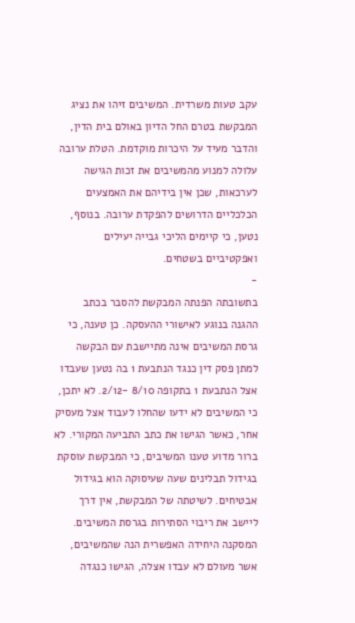עקב טעות משרדית. המשיבים זיהו את נציג המבקשת בטרם החל הדיון באולם בית הדין, והדבר מעיד על היכרות מוקדמת. הטלת ערובה עלולה למנוע מהמשיבים את זכות הגישה לערכאות, שכן אין בידיהם את האמצעים הכלכליים הדרושים להפקדת ערובה. בנוסף, נטען, כי קיימים הליכי גבייה יעילים ואפקטיביים בשטחים.
-
בתשובתה הפנתה המבקשת להסבר בכתב ההגנה בנוגע לאישורי ההעסקה. כן טענה, כי גרסת המשיבים אינה מתיישבת עם הבקשה למתן פסק דין כנגד הנתבעת 1 בה נטען שעבדו אצל הנתבעת 1 בתקופה 8/10 -2/12. לא יתכן, כי המשיבים לא ידעו שהחלו לעבוד אצל מעסיק אחר, כאשר הגישו את כתב התביעה המקורי. לא ברור מדוע טענו המשיבים, כי המבקשת עוסקת בגידול תבלינים שעה שעיסוקה הוא בגידול אבטיחים. לשיטתה של המבקשת, אין דרך ליישב את ריבוי הסתירות בגרסת המשיבים. המסקנה היחידה האפשרית הנה שהמשיבים, אשר מעולם לא עבדו אצלה, הגישו כנגדה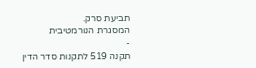תביעת סרק.
המסגרת הנורמטיבית
-
תקנה 519 לתקנות סדר הדין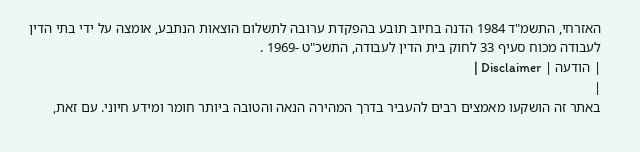האזרחי, התשמ"ד 1984 הדנה בחיוב תובע בהפקדת ערובה לתשלום הוצאות הנתבע, אומצה על ידי בתי הדין לעבודה מכוח סעיף 33 לחוק בית הדין לעבודה, התשכ"ט -1969 .
| הודעה | Disclaimer |
|
באתר זה הושקעו מאמצים רבים להעביר בדרך המהירה הנאה והטובה ביותר חומר ומידע חיוני. עם זאת,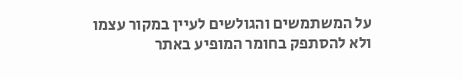על המשתמשים והגולשים לעיין במקור עצמו ולא להסתפק בחומר המופיע באתר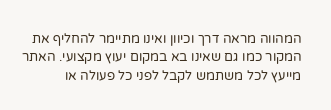המהווה מראה דרך וכיוון ואינו מתיימר להחליף את המקור כמו גם שאינו בא במקום יעוץ מקצועי. האתר מייעץ לכל משתמש לקבל לפני כל פעולה או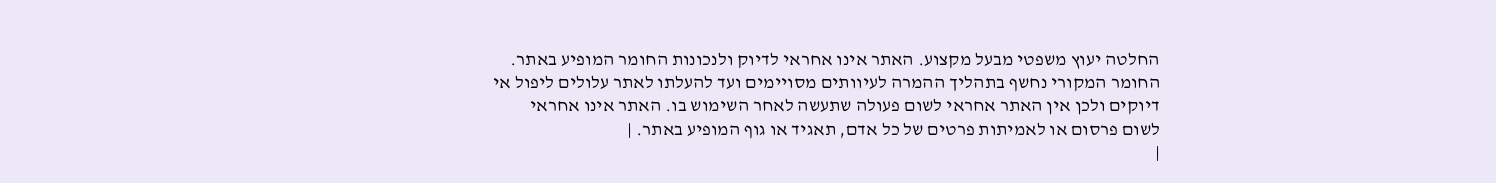החלטה יעוץ משפטי מבעל מקצוע. האתר אינו אחראי לדיוק ולנכונות החומר המופיע באתר. החומר המקורי נחשף בתהליך ההמרה לעיוותים מסויימים ועד להעלתו לאתר עלולים ליפול אי דיוקים ולכן אין האתר אחראי לשום פעולה שתעשה לאחר השימוש בו. האתר אינו אחראי לשום פרסום או לאמיתות פרטים של כל אדם, תאגיד או גוף המופיע באתר. |
|